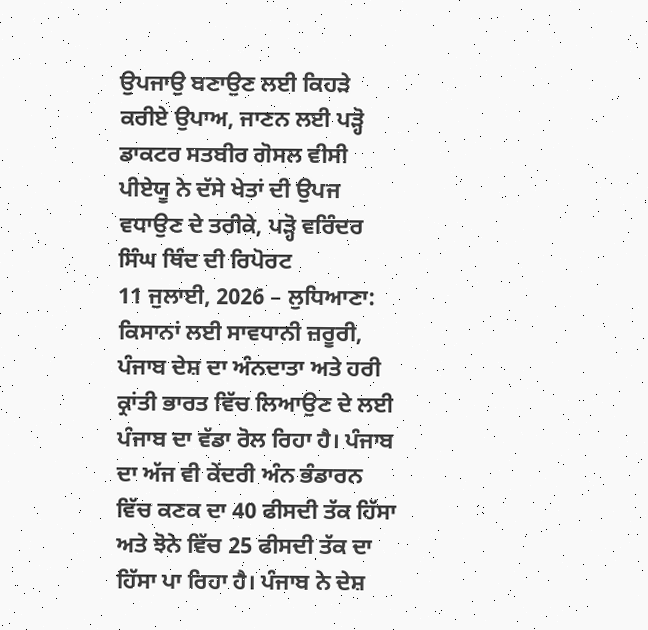ਉਪਜਾਉ ਬਣਾਉਣ ਲਈ ਕਿਹੜੇ ਕਰੀਏ ਉਪਾਅ, ਜਾਣਨ ਲਈ ਪੜ੍ਹੋ
ਡਾਕਟਰ ਸਤਬੀਰ ਗੋਸਲ ਵੀਸੀ ਪੀਏਯੂ ਨੇ ਦੱਸੇ ਖੇਤਾਂ ਦੀ ਉਪਜ ਵਧਾਉਣ ਦੇ ਤਰੀਕੇ, ਪੜ੍ਹੋ ਵਰਿੰਦਰ ਸਿੰਘ ਥਿੰਦ ਦੀ ਰਿਪੋਰਟ
11 ਜੁਲਾਈ, 2026 – ਲੁਧਿਆਣਾ: ਕਿਸਾਨਾਂ ਲਈ ਸਾਵਧਾਨੀ ਜ਼ਰੂਰੀ, ਪੰਜਾਬ ਦੇਸ਼ ਦਾ ਅੰਨਦਾਤਾ ਅਤੇ ਹਰੀ ਕ੍ਰਾਂਤੀ ਭਾਰਤ ਵਿੱਚ ਲਿਆਉਣ ਦੇ ਲਈ ਪੰਜਾਬ ਦਾ ਵੱਡਾ ਰੋਲ ਰਿਹਾ ਹੈ। ਪੰਜਾਬ ਦਾ ਅੱਜ ਵੀ ਕੇਂਦਰੀ ਅੰਨ ਭੰਡਾਰਨ ਵਿੱਚ ਕਣਕ ਦਾ 40 ਫੀਸਦੀ ਤੱਕ ਹਿੱਸਾ ਅਤੇ ਝੋਨੇ ਵਿੱਚ 25 ਫੀਸਦੀ ਤੱਕ ਦਾ ਹਿੱਸਾ ਪਾ ਰਿਹਾ ਹੈ। ਪੰਜਾਬ ਨੇ ਦੇਸ਼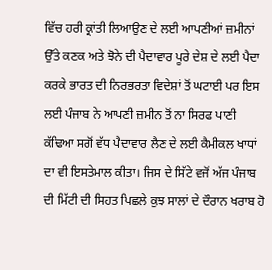ਵਿੱਚ ਹਰੀ ਕ੍ਰਾਂਤੀ ਲਿਆਉਣ ਦੇ ਲਈ ਆਪਣੀਆਂ ਜ਼ਮੀਨਾਂ ਉੱਤੇ ਕਣਕ ਅਤੇ ਝੋਨੇ ਦੀ ਪੈਦਾਵਾਰ ਪੂਰੇ ਦੇਸ਼ ਦੇ ਲਈ ਪੈਦਾ ਕਰਕੇ ਭਾਰਤ ਦੀ ਨਿਰਭਰਤਾ ਵਿਦੇਸ਼ਾਂ ਤੋਂ ਘਟਾਈ ਪਰ ਇਸ ਲਈ ਪੰਜਾਬ ਨੇ ਆਪਣੀ ਜ਼ਮੀਨ ਤੋਂ ਨਾ ਸਿਰਫ ਪਾਣੀ ਕੱਢਿਆ ਸਗੋਂ ਵੱਧ ਪੈਦਾਵਾਰ ਲੈਣ ਦੇ ਲਈ ਕੈਮੀਕਲ ਖਾਧਾਂ ਦਾ ਵੀ ਇਸਤੇਮਾਲ ਕੀਤਾ। ਜਿਸ ਦੇ ਸਿੱਟੇ ਵਜੋਂ ਅੱਜ ਪੰਜਾਬ ਦੀ ਮਿੱਟੀ ਦੀ ਸਿਹਤ ਪਿਛਲੇ ਕੁਝ ਸਾਲਾਂ ਦੇ ਦੌਰਾਨ ਖਰਾਬ ਹੋ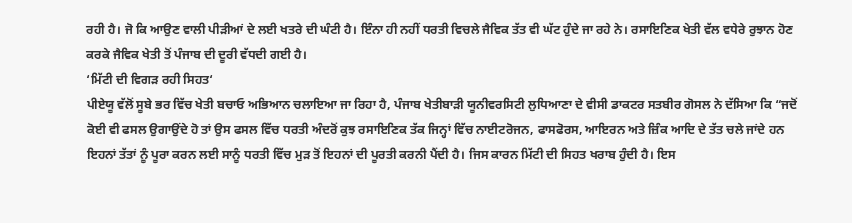ਰਹੀ ਹੈ। ਜੋ ਕਿ ਆਉਣ ਵਾਲੀ ਪੀੜੀਆਂ ਦੇ ਲਈ ਖਤਰੇ ਦੀ ਘੰਟੀ ਹੈ। ਇੰਨਾ ਹੀ ਨਹੀਂ ਧਰਤੀ ਵਿਚਲੇ ਜੈਵਿਕ ਤੱਤ ਵੀ ਘੱਟ ਹੁੰਦੇ ਜਾ ਰਹੇ ਨੇ। ਰਸਾਇਣਿਕ ਖੇਤੀ ਵੱਲ ਵਧੇਰੇ ਰੁਝਾਨ ਹੋਣ ਕਰਕੇ ਜੈਵਿਕ ਖੇਤੀ ਤੋਂ ਪੰਜਾਬ ਦੀ ਦੂਰੀ ਵੱਧਦੀ ਗਈ ਹੈ।
‘ਮਿੱਟੀ ਦੀ ਵਿਗੜ ਰਹੀ ਸਿਹਤ‘
ਪੀਏਯੂ ਵੱਲੋਂ ਸੂਬੇ ਭਰ ਵਿੱਚ ਖੇਤੀ ਬਚਾਓ ਅਭਿਆਨ ਚਲਾਇਆ ਜਾ ਰਿਹਾ ਹੈ, ਪੰਜਾਬ ਖੇਤੀਬਾੜੀ ਯੂਨੀਵਰਸਿਟੀ ਲੁਧਿਆਣਾ ਦੇ ਵੀਸੀ ਡਾਕਟਰ ਸਤਬੀਰ ਗੋਸਲ ਨੇ ਦੱਸਿਆ ਕਿ “ਜਦੋਂ ਕੋਈ ਵੀ ਫਸਲ ਉਗਾਉਂਦੇ ਹੋ ਤਾਂ ਉਸ ਫਸਲ ਵਿੱਚ ਧਰਤੀ ਅੰਦਰੋਂ ਕੁਝ ਰਸਾਇਣਿਕ ਤੱਕ ਜਿਨ੍ਹਾਂ ਵਿੱਚ ਨਾਈਟਰੋਜਨ, ਫਾਸਫੋਰਸ, ਆਇਰਨ ਅਤੇ ਜ਼ਿੰਕ ਆਦਿ ਦੇ ਤੱਤ ਚਲੇ ਜਾਂਦੇ ਹਨ ਇਹਨਾਂ ਤੱਤਾਂ ਨੂੰ ਪੂਰਾ ਕਰਨ ਲਈ ਸਾਨੂੰ ਧਰਤੀ ਵਿੱਚ ਮੁੜ ਤੋਂ ਇਹਨਾਂ ਦੀ ਪੂਰਤੀ ਕਰਨੀ ਪੈਂਦੀ ਹੈ। ਜਿਸ ਕਾਰਨ ਮਿੱਟੀ ਦੀ ਸਿਹਤ ਖਰਾਬ ਹੁੰਦੀ ਹੈ। ਇਸ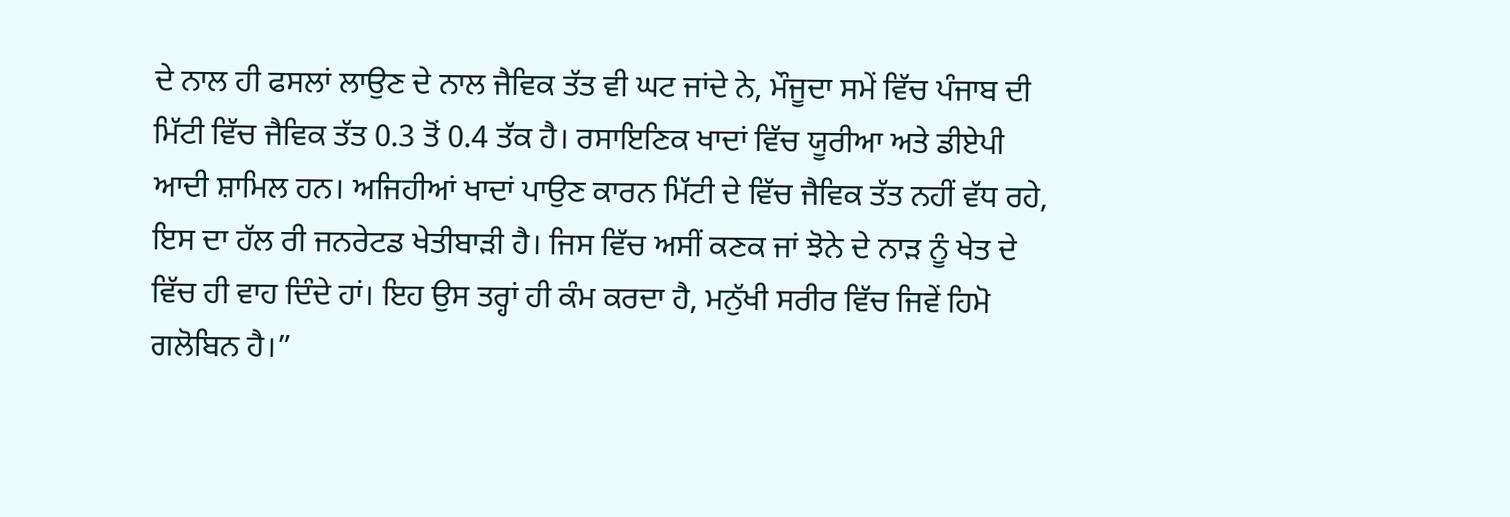ਦੇ ਨਾਲ ਹੀ ਫਸਲਾਂ ਲਾਉਣ ਦੇ ਨਾਲ ਜੈਵਿਕ ਤੱਤ ਵੀ ਘਟ ਜਾਂਦੇ ਨੇ, ਮੌਜੂਦਾ ਸਮੇਂ ਵਿੱਚ ਪੰਜਾਬ ਦੀ ਮਿੱਟੀ ਵਿੱਚ ਜੈਵਿਕ ਤੱਤ 0.3 ਤੋਂ 0.4 ਤੱਕ ਹੈ। ਰਸਾਇਣਿਕ ਖਾਦਾਂ ਵਿੱਚ ਯੂਰੀਆ ਅਤੇ ਡੀਏਪੀ ਆਦੀ ਸ਼ਾਮਿਲ ਹਨ। ਅਜਿਹੀਆਂ ਖਾਦਾਂ ਪਾਉਣ ਕਾਰਨ ਮਿੱਟੀ ਦੇ ਵਿੱਚ ਜੈਵਿਕ ਤੱਤ ਨਹੀਂ ਵੱਧ ਰਹੇ, ਇਸ ਦਾ ਹੱਲ ਰੀ ਜਨਰੇਟਡ ਖੇਤੀਬਾੜੀ ਹੈ। ਜਿਸ ਵਿੱਚ ਅਸੀਂ ਕਣਕ ਜਾਂ ਝੋਨੇ ਦੇ ਨਾੜ ਨੂੰ ਖੇਤ ਦੇ ਵਿੱਚ ਹੀ ਵਾਹ ਦਿੰਦੇ ਹਾਂ। ਇਹ ਉਸ ਤਰ੍ਹਾਂ ਹੀ ਕੰਮ ਕਰਦਾ ਹੈ, ਮਨੁੱਖੀ ਸਰੀਰ ਵਿੱਚ ਜਿਵੇਂ ਹਿਮੋ ਗਲੋਬਿਨ ਹੈ।”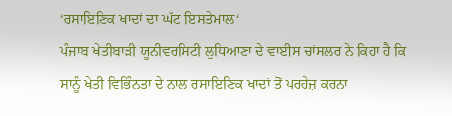‘ਰਸਾਇਣਿਕ ਖਾਦਾਂ ਦਾ ਘੱਟ ਇਸਤੇਮਾਲ‘
ਪੰਜਾਬ ਖੇਤੀਬਾੜੀ ਯੂਨੀਵਰਸਿਟੀ ਲੁਧਿਆਣਾ ਦੇ ਵਾਈਸ ਚਾਂਸਲਰ ਨੇ ਕਿਹਾ ਹੈ ਕਿ ਸਾਨੂੰ ਖੇਤੀ ਵਿਭਿੰਨਤਾ ਦੇ ਨਾਲ ਰਸਾਇਣਿਕ ਖਾਦਾਂ ਤੋਂ ਪਰਹੇਜ਼ ਕਰਨਾ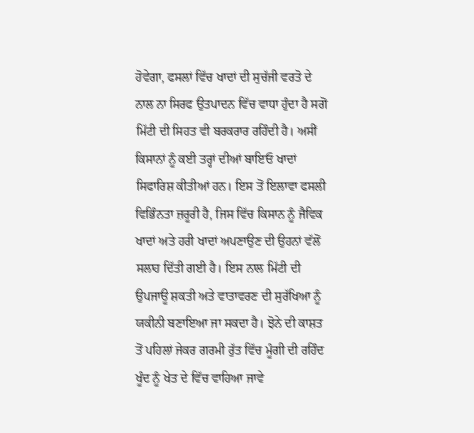ਹੋਵੇਗਾ, ਫਸਲਾਂ ਵਿੱਚ ਖਾਦਾਂ ਦੀ ਸੁਚੱਜੀ ਵਰਤੋ ਦੇ ਨਾਲ ਨਾ ਸਿਰਫ ਉਤਪਾਦਨ ਵਿੱਚ ਵਾਧਾ ਹੁੰਦਾ ਹੈ ਸਗੋਂ ਮਿੱਟੀ ਦੀ ਸਿਹਤ ਵੀ ਬਰਕਰਾਰ ਰਹਿੰਦੀ ਹੈ। ਅਸੀਂ ਕਿਸਾਨਾਂ ਨੂੰ ਕਈ ਤਰ੍ਹਾਂ ਦੀਆਂ ਬਾਇਓ ਖਾਦਾਂ ਸਿਫਾਰਿਸ਼ ਕੀਤੀਆਂ ਹਨ। ਇਸ ਤੋਂ ਇਲਾਵਾ ਫਸਲੀ ਵਿਭਿੰਨਤਾ ਜ਼ਰੂਰੀ ਹੈ, ਜਿਸ ਵਿੱਚ ਕਿਸਾਨ ਨੂੰ ਜੈਵਿਕ ਖਾਦਾਂ ਅਤੇ ਹਰੀ ਖਾਦਾਂ ਅਪਣਾਉਣ ਦੀ ਉਹਨਾਂ ਵੱਲੋਂ ਸਲਾਹ ਦਿੱਤੀ ਗਈ ਹੈ। ਇਸ ਨਾਲ ਮਿੱਟੀ ਦੀ ਉਪਜਾਊ ਸ਼ਕਤੀ ਅਤੇ ਵਾਤਾਵਰਣ ਦੀ ਸੁਰੱਖਿਆ ਨੂੰ ਯਕੀਨੀ ਬਣਾਇਆ ਜਾ ਸਕਦਾ ਹੈ। ਝੋਨੇ ਦੀ ਕਾਸ਼ਤ ਤੋਂ ਪਹਿਲਾਂ ਜੇਕਰ ਗਰਮੀ ਰੁੱਤ ਵਿੱਚ ਮੂੰਗੀ ਦੀ ਰਹਿੰਦ ਖੂੰਦ ਨੂੰ ਖੇਤ ਦੇ ਵਿੱਚ ਵਾਹਿਆ ਜਾਵੇ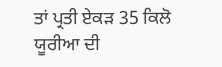ਤਾਂ ਪ੍ਰਤੀ ਏਕੜ 35 ਕਿਲੋ ਯੂਰੀਆ ਦੀ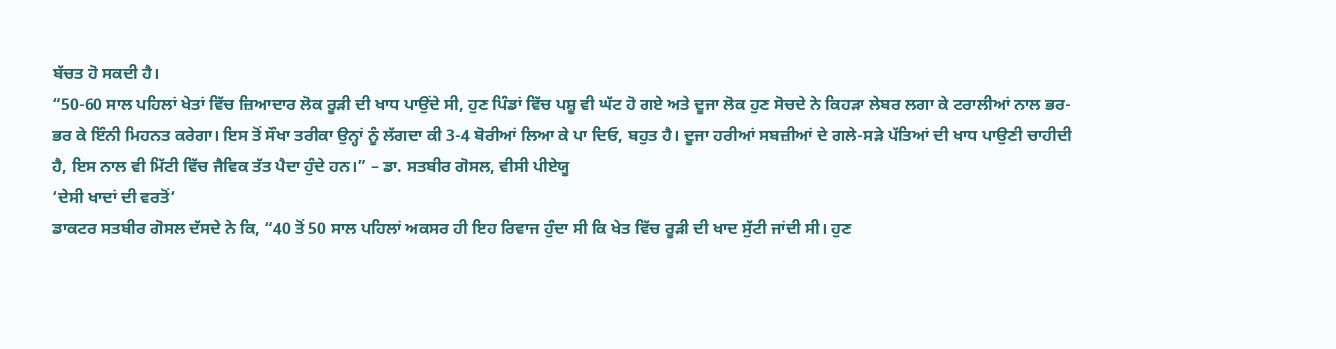ਬੱਚਤ ਹੋ ਸਕਦੀ ਹੈ।
“50-60 ਸਾਲ ਪਹਿਲਾਂ ਖੇਤਾਂ ਵਿੱਚ ਜ਼ਿਆਦਾਰ ਲੋਕ ਰੂੜੀ ਦੀ ਖਾਧ ਪਾਉਂਦੇ ਸੀ, ਹੁਣ ਪਿੰਡਾਂ ਵਿੱਚ ਪਸ਼ੂ ਵੀ ਘੱਟ ਹੋ ਗਏ ਅਤੇ ਦੂਜਾ ਲੋਕ ਹੁਣ ਸੋਚਦੇ ਨੇ ਕਿਹੜਾ ਲੇਬਰ ਲਗਾ ਕੇ ਟਰਾਲੀਆਂ ਨਾਲ ਭਰ-ਭਰ ਕੇ ਇੰਨੀ ਮਿਹਨਤ ਕਰੇਗਾ। ਇਸ ਤੋਂ ਸੌਖਾ ਤਰੀਕਾ ਉਨ੍ਹਾਂ ਨੂੰ ਲੱਗਦਾ ਕੀ 3-4 ਬੋਰੀਆਂ ਲਿਆ ਕੇ ਪਾ ਦਿਓ, ਬਹੁਤ ਹੈ। ਦੂਜਾ ਹਰੀਆਂ ਸਬਜ਼ੀਆਂ ਦੇ ਗਲੇ-ਸੜੇ ਪੱਤਿਆਂ ਦੀ ਖਾਧ ਪਾਉਣੀ ਚਾਹੀਦੀ ਹੈ, ਇਸ ਨਾਲ ਵੀ ਮਿੱਟੀ ਵਿੱਚ ਜੈਵਿਕ ਤੱਤ ਪੈਦਾ ਹੁੰਦੇ ਹਨ।” – ਡਾ. ਸਤਬੀਰ ਗੋਸਲ, ਵੀਸੀ ਪੀਏਯੂ
‘ਦੇਸੀ ਖਾਦਾਂ ਦੀ ਵਰਤੋਂ‘
ਡਾਕਟਰ ਸਤਬੀਰ ਗੋਸਲ ਦੱਸਦੇ ਨੇ ਕਿ, “40 ਤੋਂ 50 ਸਾਲ ਪਹਿਲਾਂ ਅਕਸਰ ਹੀ ਇਹ ਰਿਵਾਜ ਹੁੰਦਾ ਸੀ ਕਿ ਖੇਤ ਵਿੱਚ ਰੂੜੀ ਦੀ ਖਾਦ ਸੁੱਟੀ ਜਾਂਦੀ ਸੀ। ਹੁਣ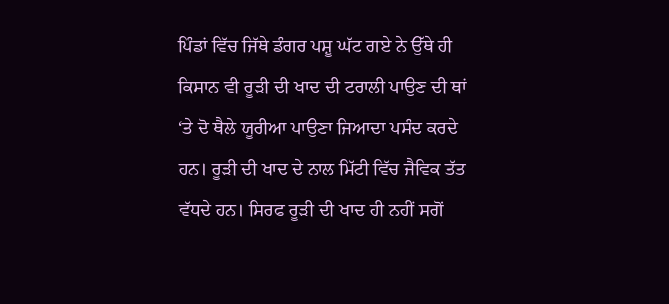ਪਿੰਡਾਂ ਵਿੱਚ ਜਿੱਥੇ ਡੰਗਰ ਪਸ਼ੂ ਘੱਟ ਗਏ ਨੇ ਉੱਥੇ ਹੀ ਕਿਸਾਨ ਵੀ ਰੂੜੀ ਦੀ ਖਾਦ ਦੀ ਟਰਾਲੀ ਪਾਉਣ ਦੀ ਥਾਂ ‘ਤੇ ਦੋ ਥੈਲੇ ਯੂਰੀਆ ਪਾਉਣਾ ਜਿਆਦਾ ਪਸੰਦ ਕਰਦੇ ਹਨ। ਰੂੜੀ ਦੀ ਖਾਦ ਦੇ ਨਾਲ ਮਿੱਟੀ ਵਿੱਚ ਜੈਵਿਕ ਤੱਤ ਵੱਧਦੇ ਹਨ। ਸਿਰਫ ਰੂੜੀ ਦੀ ਖਾਦ ਹੀ ਨਹੀਂ ਸਗੋਂ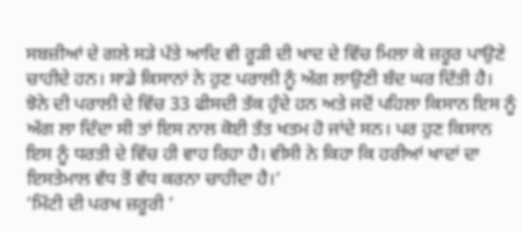ਸਬਜ਼ੀਆਂ ਦੇ ਗਲੇ ਸੜੇ ਪੱਤੇ ਆਦਿ ਵੀ ਰੂੜੀ ਦੀ ਖਾਦ ਦੇ ਵਿੱਚ ਮਿਲਾ ਕੇ ਜ਼ਰੂਰ ਪਾਉਣੇ ਚਾਹੀਦੇ ਹਨ। ਸਾਡੇ ਕਿਸਾਨਾਂ ਨੇ ਹੁਣ ਪਰਾਲੀ ਨੂੰ ਅੱਗ ਲਾਉਣੀ ਬੰਦ ਘਰ ਦਿੱਤੀ ਹੈ। ਝੋਨੇ ਦੀ ਪਰਾਲੀ ਦੇ ਵਿੱਚ 33 ਫੀਸਦੀ ਤੱਕ ਹੁੰਦੇ ਹਨ ਅਤੇ ਜਦੋਂ ਪਹਿਲਾ ਕਿਸਾਨ ਇਸ ਨੂੰ ਅੱਗ ਲਾ ਦਿੰਦਾ ਸੀ ਤਾਂ ਇਸ ਨਾਲ ਕੋਈ ਤੱਤ ਖਤਮ ਹੋ ਜਾਂਦੇ ਸਨ। ਪਰ ਹੁਣ ਕਿਸਾਨ ਇਸ ਨੂੰ ਧਰਤੀ ਦੇ ਵਿੱਚ ਹੀ ਵਾਹ ਰਿਹਾ ਹੈ। ਵੀਸੀ ਨੇ ਕਿਹਾ ਕਿ ਹਰੀਆਂ ਖਾਦਾਂ ਦਾ ਇਸਤੇਮਾਲ ਵੱਧ ਤੋਂ ਵੱਧ ਕਰਨਾ ਚਾਹੀਦਾ ਹੈ।‘
‘ਮਿੱਟੀ ਦੀ ਪਰਖ ਜ਼ਰੂਰੀ ‘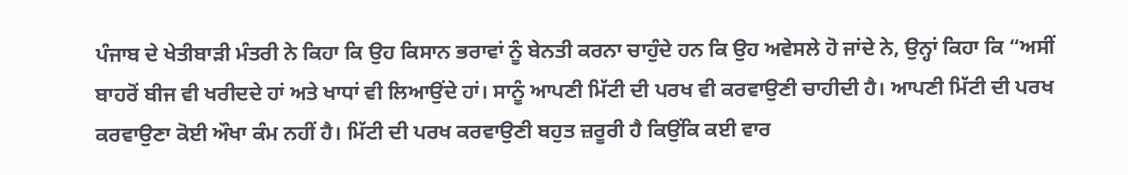ਪੰਜਾਬ ਦੇ ਖੇਤੀਬਾੜੀ ਮੰਤਰੀ ਨੇ ਕਿਹਾ ਕਿ ਉਹ ਕਿਸਾਨ ਭਰਾਵਾਂ ਨੂੰ ਬੇਨਤੀ ਕਰਨਾ ਚਾਹੁੰਦੇ ਹਨ ਕਿ ਉਹ ਅਵੇਸਲੇ ਹੋ ਜਾਂਦੇ ਨੇ, ਉਨ੍ਹਾਂ ਕਿਹਾ ਕਿ “ਅਸੀਂ ਬਾਹਰੋਂ ਬੀਜ ਵੀ ਖਰੀਦਦੇ ਹਾਂ ਅਤੇ ਖਾਧਾਂ ਵੀ ਲਿਆਉਂਦੇ ਹਾਂ। ਸਾਨੂੰ ਆਪਣੀ ਮਿੱਟੀ ਦੀ ਪਰਖ ਵੀ ਕਰਵਾਉਣੀ ਚਾਹੀਦੀ ਹੈ। ਆਪਣੀ ਮਿੱਟੀ ਦੀ ਪਰਖ ਕਰਵਾਉਣਾ ਕੋਈ ਔਖਾ ਕੰਮ ਨਹੀਂ ਹੈ। ਮਿੱਟੀ ਦੀ ਪਰਖ ਕਰਵਾਉਣੀ ਬਹੁਤ ਜ਼ਰੂਰੀ ਹੈ ਕਿਉਂਕਿ ਕਈ ਵਾਰ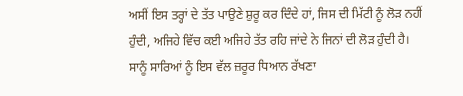ਅਸੀਂ ਇਸ ਤਰ੍ਹਾਂ ਦੇ ਤੱਤ ਪਾਉਣੇ ਸ਼ੁਰੂ ਕਰ ਦਿੰਦੇ ਹਾਂ, ਜਿਸ ਦੀ ਮਿੱਟੀ ਨੂੰ ਲੋੜ ਨਹੀਂ ਹੁੰਦੀ, ਅਜਿਹੇ ਵਿੱਚ ਕਈ ਅਜਿਹੇ ਤੱਤ ਰਹਿ ਜਾਂਦੇ ਨੇ ਜਿਨਾਂ ਦੀ ਲੋੜ ਹੁੰਦੀ ਹੈ। ਸਾਨੂੰ ਸਾਰਿਆਂ ਨੂੰ ਇਸ ਵੱਲ ਜ਼ਰੂਰ ਧਿਆਨ ਰੱਖਣਾ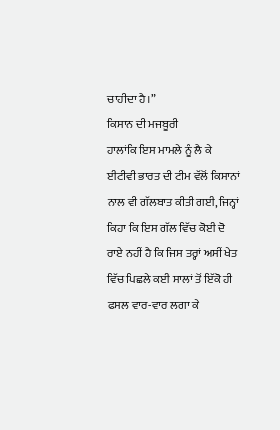ਚਾਹੀਦਾ ਹੈ।”
ਕਿਸਾਨ ਦੀ ਮਜਬੂਰੀ
ਹਾਲਾਂਕਿ ਇਸ ਮਾਮਲੇ ਨੂੰ ਲੈ ਕੇ ਈਟੀਵੀ ਭਾਰਤ ਦੀ ਟੀਮ ਵੱਲੋਂ ਕਿਸਾਨਾਂ ਨਾਲ ਵੀ ਗੱਲਬਾਤ ਕੀਤੀ ਗਈ, ਜਿਨ੍ਹਾਂ ਕਿਹਾ ਕਿ ਇਸ ਗੱਲ ਵਿੱਚ ਕੋਈ ਦੋ ਰਾਏ ਨਹੀਂ ਹੈ ਕਿ ਜਿਸ ਤਰ੍ਹਾਂ ਅਸੀਂ ਖੇਤ ਵਿੱਚ ਪਿਛਲੇ ਕਈ ਸਾਲਾਂ ਤੋਂ ਇੱਕੋ ਹੀ ਫਸਲ ਵਾਰ-ਵਾਰ ਲਗਾ ਕੇ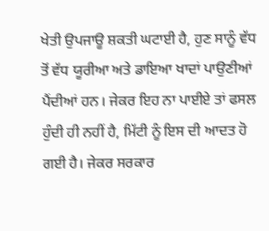ਖੇਤੀ ਉਪਜਾਊ ਸ਼ਕਤੀ ਘਟਾਈ ਹੈ, ਹੁਣ ਸਾਨੂੰ ਵੱਧ ਤੋਂ ਵੱਧ ਯੂਰੀਆ ਅਤੇ ਡਾਇਆ ਖਾਦਾਂ ਪਾਉਣੀਆਂ ਪੈਂਦੀਆਂ ਹਨ। ਜੇਕਰ ਇਹ ਨਾ ਪਾਈਏ ਤਾਂ ਫਸਲ ਹੁੰਦੀ ਹੀ ਨਹੀਂ ਹੈ, ਮਿੱਟੀ ਨੂੰ ਇਸ ਦੀ ਆਦਤ ਹੋ ਗਈ ਹੈ। ਜੇਕਰ ਸਰਕਾਰ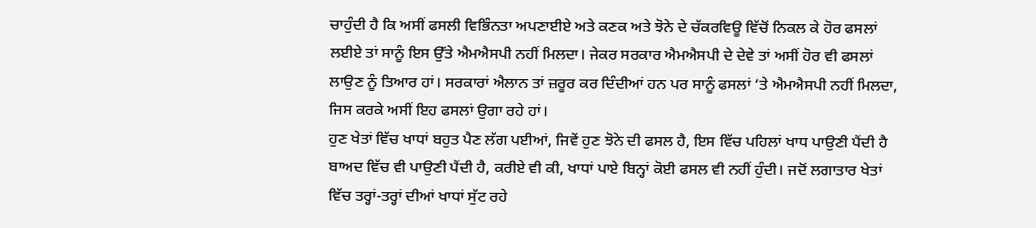ਚਾਹੁੰਦੀ ਹੈ ਕਿ ਅਸੀਂ ਫਸਲੀ ਵਿਭਿੰਨਤਾ ਅਪਣਾਈਏ ਅਤੇ ਕਣਕ ਅਤੇ ਝੋਨੇ ਦੇ ਚੱਕਰਵਿਊ ਵਿੱਚੋਂ ਨਿਕਲ ਕੇ ਹੋਰ ਫਸਲਾਂ ਲਈਏ ਤਾਂ ਸਾਨੂੰ ਇਸ ਉੱਤੇ ਐਮਐਸਪੀ ਨਹੀਂ ਮਿਲਦਾ। ਜੇਕਰ ਸਰਕਾਰ ਐਮਐਸਪੀ ਦੇ ਦੇਵੇ ਤਾਂ ਅਸੀਂ ਹੋਰ ਵੀ ਫਸਲਾਂ ਲਾਉਣ ਨੂੰ ਤਿਆਰ ਹਾਂ। ਸਰਕਾਰਾਂ ਐਲਾਨ ਤਾਂ ਜ਼ਰੂਰ ਕਰ ਦਿੰਦੀਆਂ ਹਨ ਪਰ ਸਾਨੂੰ ਫਸਲਾਂ ‘ਤੇ ਐਮਐਸਪੀ ਨਹੀਂ ਮਿਲਦਾ, ਜਿਸ ਕਰਕੇ ਅਸੀਂ ਇਹ ਫਸਲਾਂ ਉਗਾ ਰਹੇ ਹਾਂ।
ਹੁਣ ਖੇਤਾਂ ਵਿੱਚ ਖਾਧਾਂ ਬਹੁਤ ਪੈਣ ਲੱਗ ਪਈਆਂ, ਜਿਵੇਂ ਹੁਣ ਝੋਨੇ ਦੀ ਫਸਲ ਹੈ, ਇਸ ਵਿੱਚ ਪਹਿਲਾਂ ਖਾਧ ਪਾਉਣੀ ਪੈਂਦੀ ਹੈ ਬਾਅਦ ਵਿੱਚ ਵੀ ਪਾਉਣੀ ਪੈਂਦੀ ਹੈ, ਕਰੀਏ ਵੀ ਕੀ, ਖਾਧਾਂ ਪਾਏ ਬਿਨ੍ਹਾਂ ਕੋਈ ਫਸਲ ਵੀ ਨਹੀਂ ਹੁੰਦੀ। ਜਦੋਂ ਲਗਾਤਾਰ ਖੇਤਾਂ ਵਿੱਚ ਤਰ੍ਹਾਂ-ਤਰ੍ਹਾਂ ਦੀਆਂ ਖਾਧਾਂ ਸੁੱਟ ਰਹੇ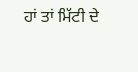ਹਾਂ ਤਾਂ ਮਿੱਟੀ ਦੇ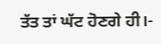ਤੱਤ ਤਾਂ ਘੱਟ ਹੋਣਗੇ ਹੀ।-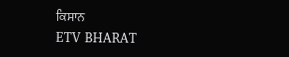ਕਿਸਾਨ
ETV BHARAT